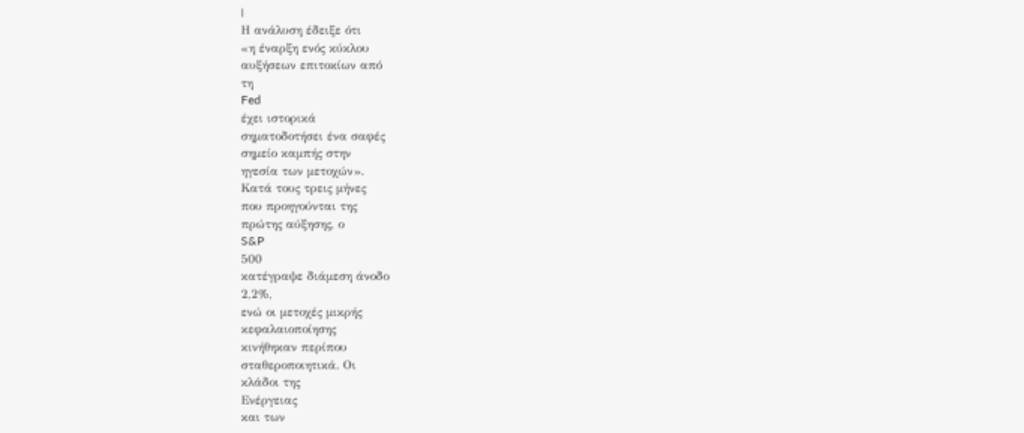|
Η ανάλυση έδειξε ότι
«η έναρξη ενός κύκλου
αυξήσεων επιτοκίων από
τη
Fed
έχει ιστορικά
σηματοδοτήσει ένα σαφές
σημείο καμπής στην
ηγεσία των μετοχών».
Κατά τους τρεις μήνες
που προηγούνται της
πρώτης αύξησης, ο
S&P
500
κατέγραψε διάμεση άνοδο
2,2%,
ενώ οι μετοχές μικρής
κεφαλαιοποίησης
κινήθηκαν περίπου
σταθεροποιητικά. Οι
κλάδοι της
Ενέργειας
και των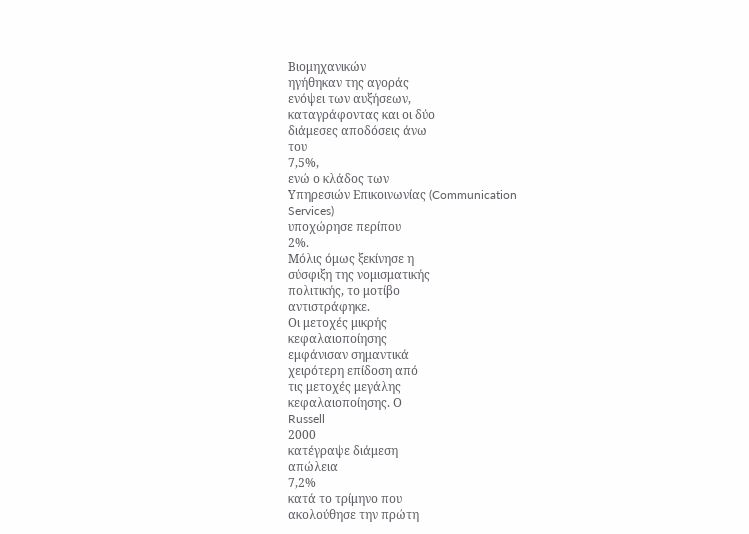Βιομηχανικών
ηγήθηκαν της αγοράς
ενόψει των αυξήσεων,
καταγράφοντας και οι δύο
διάμεσες αποδόσεις άνω
του
7,5%,
ενώ ο κλάδος των
Υπηρεσιών Επικοινωνίας (Communication
Services)
υποχώρησε περίπου
2%.
Μόλις όμως ξεκίνησε η
σύσφιξη της νομισματικής
πολιτικής, το μοτίβο
αντιστράφηκε.
Οι μετοχές μικρής
κεφαλαιοποίησης
εμφάνισαν σημαντικά
χειρότερη επίδοση από
τις μετοχές μεγάλης
κεφαλαιοποίησης. Ο
Russell
2000
κατέγραψε διάμεση
απώλεια
7,2%
κατά το τρίμηνο που
ακολούθησε την πρώτη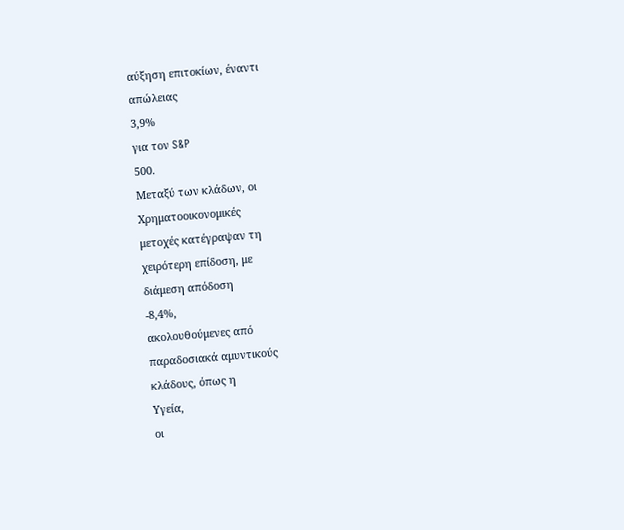αύξηση επιτοκίων, έναντι
απώλειας
3,9%
για τον S&P
500.
Μεταξύ των κλάδων, οι
Χρηματοοικονομικές
μετοχές κατέγραψαν τη
χειρότερη επίδοση, με
διάμεση απόδοση
-8,4%,
ακολουθούμενες από
παραδοσιακά αμυντικούς
κλάδους, όπως η
Υγεία,
οι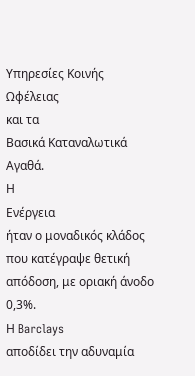Υπηρεσίες Κοινής
Ωφέλειας
και τα
Βασικά Καταναλωτικά
Αγαθά.
Η
Ενέργεια
ήταν ο μοναδικός κλάδος
που κατέγραψε θετική
απόδοση, με οριακή άνοδο
0,3%.
Η Barclays
αποδίδει την αδυναμία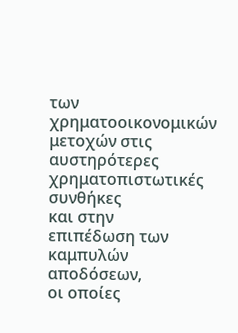των χρηματοοικονομικών
μετοχών στις
αυστηρότερες
χρηματοπιστωτικές
συνθήκες
και στην
επιπέδωση των καμπυλών
αποδόσεων,
οι οποίες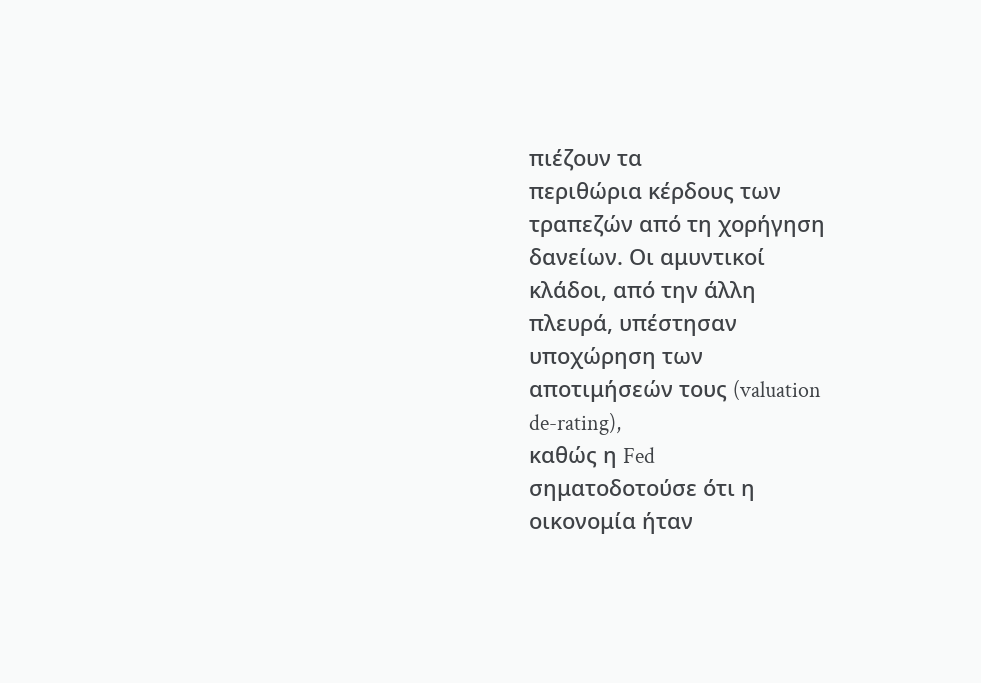πιέζουν τα
περιθώρια κέρδους των
τραπεζών από τη χορήγηση
δανείων. Οι αμυντικοί
κλάδοι, από την άλλη
πλευρά, υπέστησαν
υποχώρηση των
αποτιμήσεών τους (valuation
de-rating),
καθώς η Fed
σηματοδοτούσε ότι η
οικονομία ήταν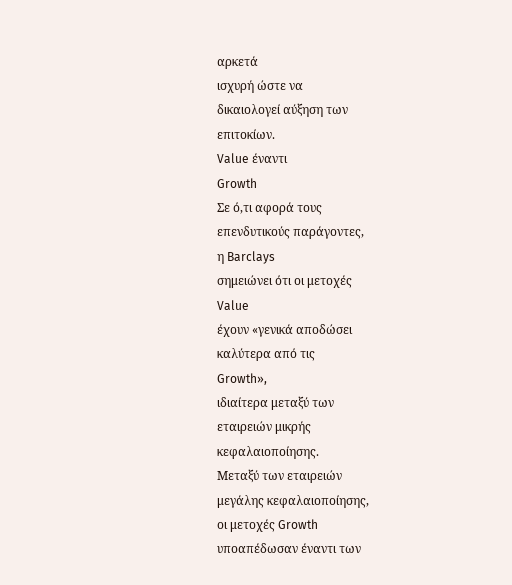αρκετά
ισχυρή ώστε να
δικαιολογεί αύξηση των
επιτοκίων.
Value έναντι
Growth
Σε ό,τι αφορά τους
επενδυτικούς παράγοντες,
η Barclays
σημειώνει ότι οι μετοχές
Value
έχουν «γενικά αποδώσει
καλύτερα από τις
Growth»,
ιδιαίτερα μεταξύ των
εταιρειών μικρής
κεφαλαιοποίησης.
Μεταξύ των εταιρειών
μεγάλης κεφαλαιοποίησης,
οι μετοχές Growth
υποαπέδωσαν έναντι των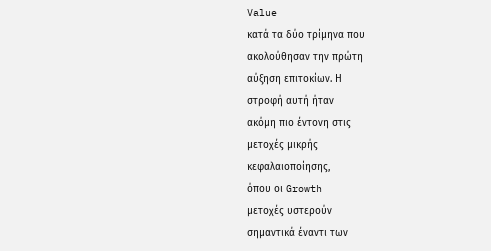Value
κατά τα δύο τρίμηνα που
ακολούθησαν την πρώτη
αύξηση επιτοκίων. Η
στροφή αυτή ήταν
ακόμη πιο έντονη στις
μετοχές μικρής
κεφαλαιοποίησης,
όπου οι Growth
μετοχές υστερούν
σημαντικά έναντι των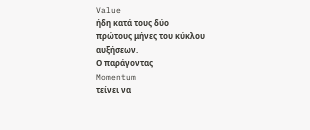Value
ήδη κατά τους δύο
πρώτους μήνες του κύκλου
αυξήσεων.
Ο παράγοντας
Momentum
τείνει να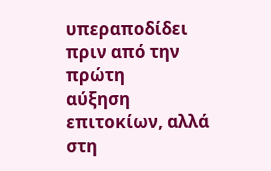υπεραποδίδει
πριν από την πρώτη
αύξηση επιτοκίων, αλλά
στη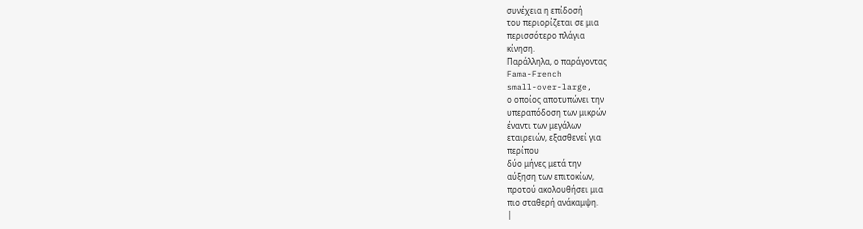συνέχεια η επίδοσή
του περιορίζεται σε μια
περισσότερο πλάγια
κίνηση.
Παράλληλα, ο παράγοντας
Fama-French
small-over-large,
ο οποίος αποτυπώνει την
υπεραπόδοση των μικρών
έναντι των μεγάλων
εταιρειών, εξασθενεί για
περίπου
δύο μήνες μετά την
αύξηση των επιτοκίων,
προτού ακολουθήσει μια
πιο σταθερή ανάκαμψη.
|